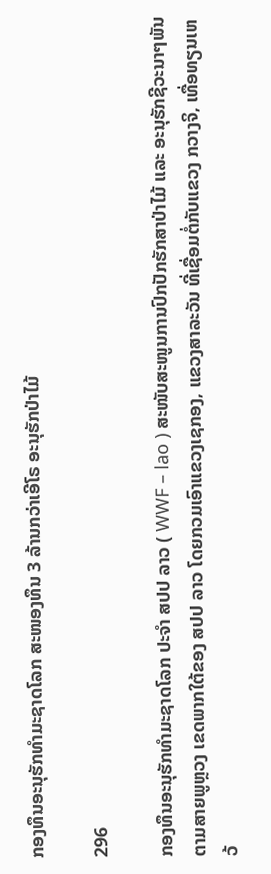ກອງທຶນອະນຸຮັກທຳມະຊາດໂລກ ສະໜອງທຶນ 3 ລ້ານກວ່າເອີໂຣ ອະນຸຮັກປ່າໄມ້

296

ກອງທຶນອະນຸຮັກທຳມະຊາດໂລກ ປະຈຳ ສປປ ລາວ ( WWF – lao ) ສະໜັບສະໜູນການປົກປັກຮັກສາປ່າໄມ້ ແລະ ອະນຸຮັກຊີວະນາໆພັນຕາມສາຍພູຫຼວງ ເຂດພາກໃຕ້ຂອງ ສປປ ລາວ ໂດຍກວມເອົາແຂວງເຊກອງ, ແຂວງສາລະວັນ ທີ່ເຊື່ອມຕໍ່ກັບແຂວງ ກວາງຈິ, ເທື່ອທຽນເຫວ້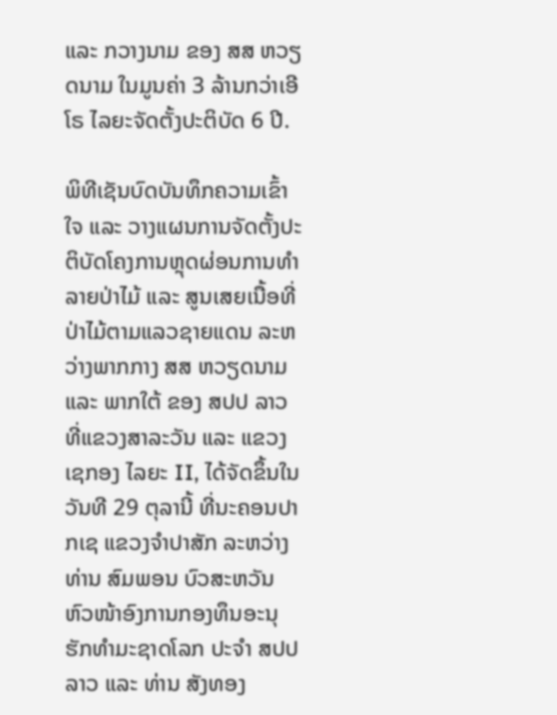ແລະ ກວາງນາມ ຂອງ ສສ ຫວຽດນາມ ໃນມູນຄ່າ 3 ລ້ານກວ່າເອີໂຣ ໄລຍະຈັດຕັ້ງປະຕິບັດ 6 ປີ.

ພິທີເຊັນບົດບັນທຶກຄວາມເຂົ້າໃຈ ແລະ ວາງແຜນການຈັດຕັ້ງປະຕິບັດໂຄງການຫຼຸດຜ່ອນການທໍາລາຍປ່າໄມ້ ແລະ ສູນເສຍເນື້ອທີ່ປ່າໄມ້ຕາມແລວຊາຍແດນ ລະຫວ່າງພາກກາງ ສສ ຫວຽດນາມ ແລະ ພາກໃຕ້ ຂອງ ສປປ ລາວ ທີ່ແຂວງສາລະວັນ ແລະ ແຂວງເຊກອງ ໄລຍະ II, ໄດ້ຈັດຂຶ້ນໃນວັນທີ 29 ຕຸລານີ້ ທີ່ນະຄອນປາກເຊ ແຂວງຈໍາປາສັກ ລະຫວ່າງ ທ່ານ ສົມພອນ ບົວສະຫວັນ ຫົວໜ້າອົງການກອງທຶນອະນຸຮັກທໍາມະຊາດໂລກ ປະຈໍາ ສປປ ລາວ ແລະ ທ່ານ ສັງທອງ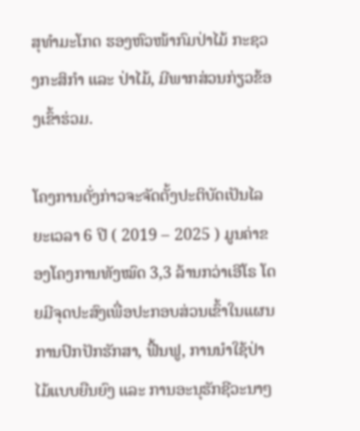ສຸທໍາມະໂກດ ຮອງຫົວໜ້າກົມປ່າໄມ້ ກະຊວງກະສິກໍາ ແລະ ປ່າໄມ້, ມີພາກສ່ວນກ່ຽວຂ້ອງເຂົ້າຮ່ວມ.

ໂຄງການດັ່ງກ່າວຈະຈັດຕັ້ງປະຕິບັດເປັນໄລຍະເວລາ 6 ປີ ( 2019 – 2025 ) ມູນຄ່າຂອງໂຄງການທັງໝົດ 3,3 ລ້ານກວ່າເອີໂຣ ໂດຍມີຈຸດປະສົງເພື່ອປະກອບສ່ວນເຂົ້າໃນແຜນການປົກປັກຮັກສາ, ຟື້ນຟູ, ການນໍາໃຊ້ປ່າໄມ້ແບບຍືນຍົງ ແລະ ການອະນຸຮັກຊີວະນາໆ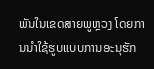ພັນໃນເຂດສາຍພູຫຼວງ ໂດຍການນໍາໃຊ້ຮູບແບບການອະນຸຮັກ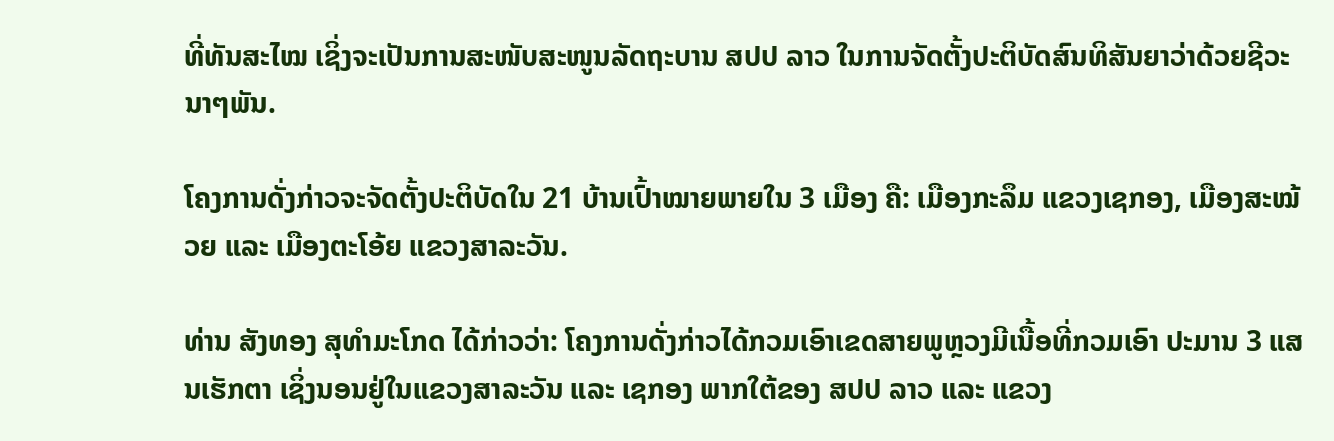ທີ່ທັນສະໄໝ ເຊິ່ງຈະເປັນການສະໜັບສະໜູນລັດຖະບານ ສປປ ລາວ ໃນການຈັດຕັ້ງປະຕິບັດສົນທິສັນຍາວ່າດ້ວຍຊີວະນາໆພັນ.

ໂຄງການດັ່ງກ່າວຈະຈັດຕັ້ງປະຕິບັດໃນ 21 ບ້ານເປົ້າໝາຍພາຍໃນ 3 ເມືອງ ຄື: ເມືອງກະລຶມ ແຂວງເຊກອງ, ເມືອງສະໝ້ວຍ ແລະ ເມືອງຕະໂອ້ຍ ແຂວງສາລະວັນ.

ທ່ານ ສັງທອງ ສຸທໍາມະໂກດ ໄດ້ກ່າວວ່າ: ໂຄງການດັ່ງກ່າວໄດ້ກວມເອົາເຂດສາຍພູຫຼວງມີເນື້ອທີ່ກວມເອົາ ປະມານ 3 ແສນເຮັກຕາ ເຊິ່ງນອນຢູ່ໃນແຂວງສາລະວັນ ແລະ ເຊກອງ ພາກໃຕ້ຂອງ ສປປ ລາວ ແລະ ແຂວງ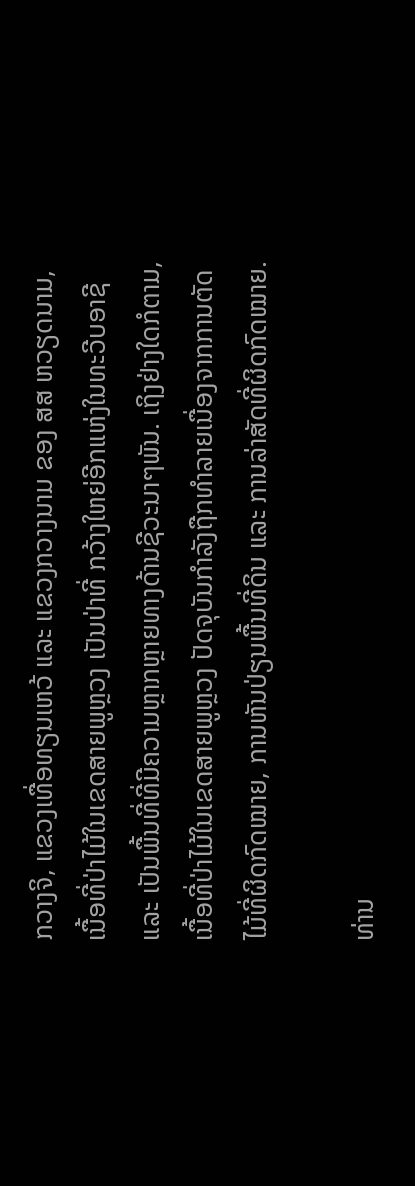ກວາງຈິ, ແຂວງເທື່ອທຽນເຫວ້ ແລະ ແຂວງກວາງນາມ ຂອງ ສສ ຫວຽດນາມ, ເນື້ອທີ່ປ່າໄມ້ໃນເຂດສາຍພູຫຼວງ ເປັນປ່າທີ່ ກວ້າງໃຫຍ່ອີກແຫ່ງໃນທະວີບອາຊີ ແລະ ເປັນພື້ນທີ່ທີ່ມີຄວາມຫຼາກຫຼາຍທາງດ້ານຊີວະນາໆພັນ. ເຖິງຢ່າງໃດກໍຕາມ, ເນື້ອທີ່ປ່າໄມ້ໃນເຂດສາຍພູຫຼວງ ປັດຈຸບັນກໍາລັງຖືກທໍາລາຍເນື່ອງຈາກການຕັດໄມ້ທີ່ຜິດກົດໝາຍ, ການຫັນປ່ຽນພື້ນທີ່ດິນ ແລະ ການລ່າສັດທີ່ຜິດກົດໝາຍ.

ທ່ານ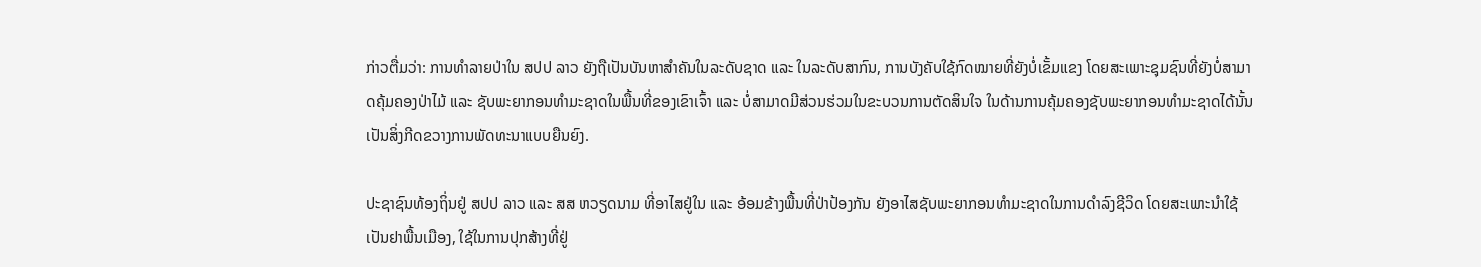ກ່າວຕື່ມວ່າ: ການທໍາລາຍປ່າໃນ ສປປ ລາວ ຍັງຖືເປັນບັນຫາສໍາຄັນໃນລະດັບຊາດ ແລະ ໃນລະດັບສາກົນ, ການບັງຄັບໃຊ້ກົດໝາຍທີ່ຍັງບໍ່ເຂັ້ມແຂງ ໂດຍສະເພາະຊຸມຊົນທີ່ຍັງບໍ່ສາມາດຄຸ້ມຄອງປ່າໄມ້ ແລະ ຊັບພະຍາກອນທໍາມະຊາດໃນພື້ນທີ່ຂອງເຂົາເຈົ້າ ແລະ ບໍ່ສາມາດມີສ່ວນຮ່ວມໃນຂະບວນການຕັດສິນໃຈ ໃນດ້ານການຄຸ້ມຄອງຊັບພະຍາກອນທໍາມະຊາດໄດ້ນັ້ນເປັນສິ່ງກີດຂວາງການພັດທະນາແບບຍືນຍົງ.

ປະຊາຊົນທ້ອງຖິ່ນຢູ່ ສປປ ລາວ ແລະ ສສ ຫວຽດນາມ ທີ່ອາໄສຢູ່ໃນ ແລະ ອ້ອມຂ້າງພື້ນທີ່ປ່າປ້ອງກັນ ຍັງອາໄສຊັບພະຍາກອນທໍາມະຊາດໃນການດໍາລົງຊີວິດ ໂດຍສະເພາະນໍາໃຊ້ເປັນຢາພື້ນເມືອງ, ໃຊ້ໃນການປຸກສ້າງທີ່ຢູ່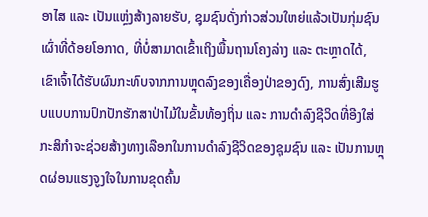ອາໄສ ແລະ ເປັນແຫຼ່ງສ້າງລາຍຮັບ, ຊຸມຊົນດັ່ງກ່າວສ່ວນໃຫຍ່ແລ້ວເປັນກຸ່ມຊົນເຜົ່າທີ່ດ້ອຍໂອກາດ, ທີ່ບໍ່ສາມາດເຂົ້າເຖິງພື້ນຖານໂຄງລ່າງ ແລະ ຕະຫຼາດໄດ້, ເຂົາເຈົ້າໄດ້ຮັບຜົນກະທົບຈາກການຫຼຸດລົງຂອງເຄື່ອງປ່າຂອງດົງ, ການສົ່ງເສີມຮູບແບບການປົກປັກຮັກສາປ່າໄມ້ໃນຂັ້ນທ້ອງຖິ່ນ ແລະ ການດໍາລົງຊີວິດທີ່ອີງໃສ່ກະສິກໍາຈະຊ່ວຍສ້າງທາງເລືອກໃນການດໍາລົງຊີວິດຂອງຊຸມຊົນ ແລະ ເປັນການຫຼຸດຜ່ອນແຮງຈູງໃຈໃນການຂຸດຄົ້ນ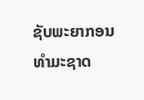ຊັບພະຍາກອນທໍາມະຊາດ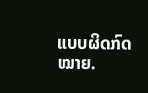ແບບຜິດກົດໝາຍ.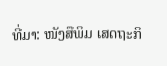ທີ່ມາ: ໜັງສືພິມ ເສດຖະກິ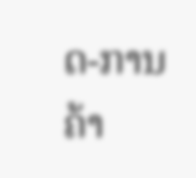ດ-ການຄ້າ